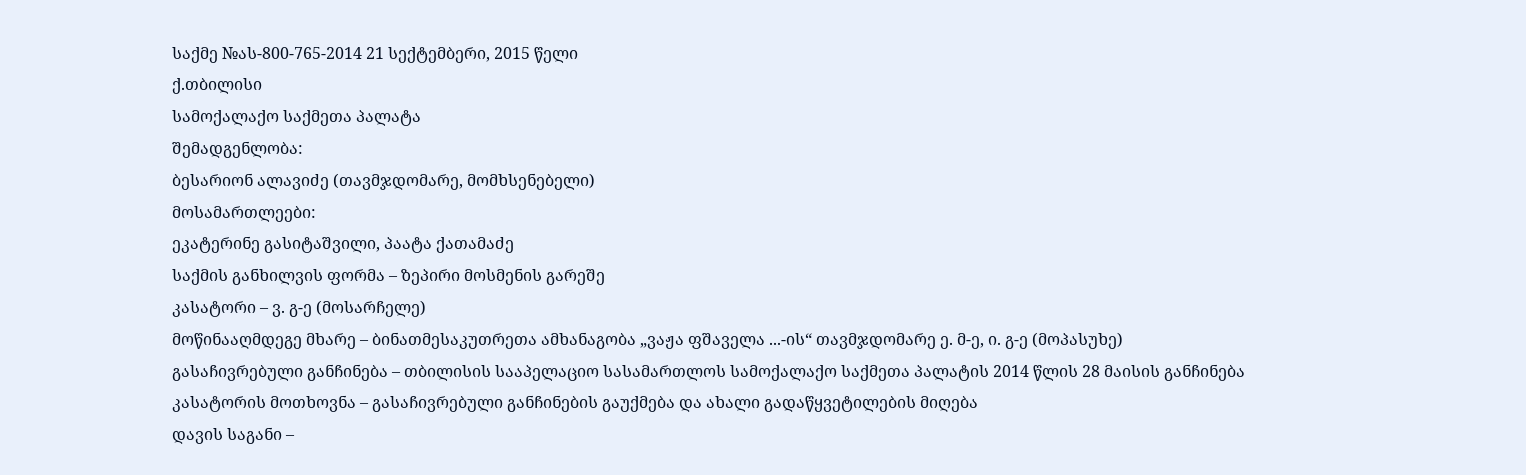საქმე №ას-800-765-2014 21 სექტემბერი, 2015 წელი
ქ.თბილისი
სამოქალაქო საქმეთა პალატა
შემადგენლობა:
ბესარიონ ალავიძე (თავმჯდომარე, მომხსენებელი)
მოსამართლეები:
ეკატერინე გასიტაშვილი, პაატა ქათამაძე
საქმის განხილვის ფორმა – ზეპირი მოსმენის გარეშე
კასატორი – ვ. გ-ე (მოსარჩელე)
მოწინააღმდეგე მხარე – ბინათმესაკუთრეთა ამხანაგობა „ვაჟა ფშაველა ...-ის“ თავმჯდომარე ე. მ-ე, ი. გ-ე (მოპასუხე)
გასაჩივრებული განჩინება – თბილისის სააპელაციო სასამართლოს სამოქალაქო საქმეთა პალატის 2014 წლის 28 მაისის განჩინება
კასატორის მოთხოვნა – გასაჩივრებული განჩინების გაუქმება და ახალი გადაწყვეტილების მიღება
დავის საგანი –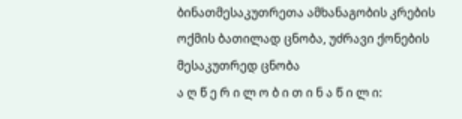ბინათმესაკუთრეთა ამხანაგობის კრების ოქმის ბათილად ცნობა, უძრავი ქონების მესაკუთრედ ცნობა
ა ღ წ ე რ ი ლ ო ბ ი თ ი ნ ა წ ი ლ ი: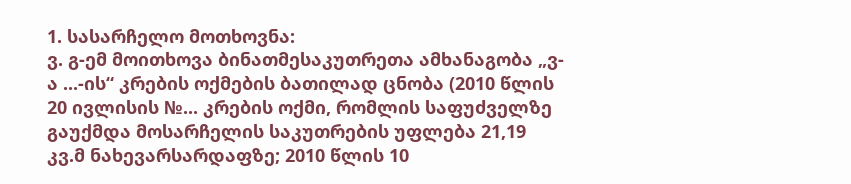1. სასარჩელო მოთხოვნა:
ვ. გ-ემ მოითხოვა ბინათმესაკუთრეთა ამხანაგობა „ვ-ა ...-ის“ კრების ოქმების ბათილად ცნობა (2010 წლის 20 ივლისის №... კრების ოქმი, რომლის საფუძველზე გაუქმდა მოსარჩელის საკუთრების უფლება 21,19 კვ.მ ნახევარსარდაფზე; 2010 წლის 10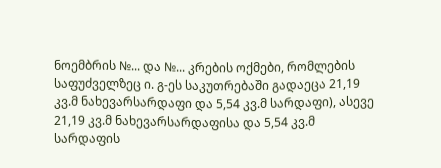ნოემბრის №... და №... კრების ოქმები, რომლების საფუძველზეც ი. გ-ეს საკუთრებაში გადაეცა 21,19 კვ.მ ნახევარსარდაფი და 5,54 კვ.მ სარდაფი), ასევე 21,19 კვ.მ ნახევარსარდაფისა და 5,54 კვ.მ სარდაფის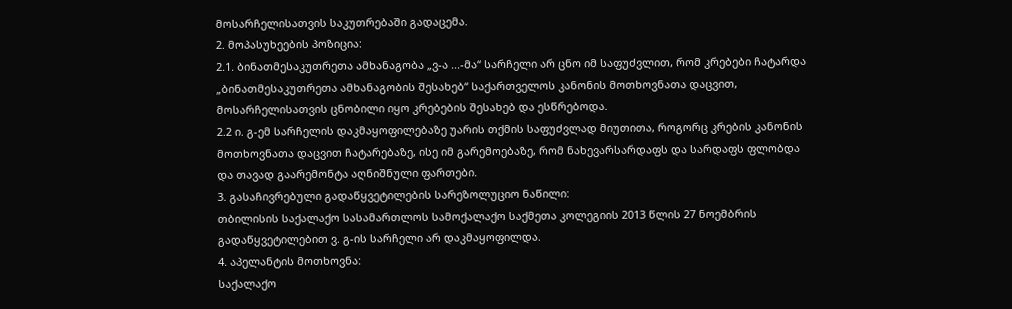მოსარჩელისათვის საკუთრებაში გადაცემა.
2. მოპასუხეების პოზიცია:
2.1. ბინათმესაკუთრეთა ამხანაგობა „ვ-ა ...-მა“ სარჩელი არ ცნო იმ საფუძვლით, რომ კრებები ჩატარდა „ბინათმესაკუთრეთა ამხანაგობის შესახებ“ საქართველოს კანონის მოთხოვნათა დაცვით, მოსარჩელისათვის ცნობილი იყო კრებების შესახებ და ესწრებოდა.
2.2 ი. გ-ემ სარჩელის დაკმაყოფილებაზე უარის თქმის საფუძვლად მიუთითა, როგორც კრების კანონის მოთხოვნათა დაცვით ჩატარებაზე, ისე იმ გარემოებაზე, რომ ნახევარსარდაფს და სარდაფს ფლობდა და თავად გაარემონტა აღნიშნული ფართები.
3. გასაჩივრებული გადაწყვეტილების სარეზოლუციო ნაწილი:
თბილისის საქალაქო სასამართლოს სამოქალაქო საქმეთა კოლეგიის 2013 წლის 27 ნოემბრის გადაწყვეტილებით ვ. გ-ის სარჩელი არ დაკმაყოფილდა.
4. აპელანტის მოთხოვნა:
საქალაქო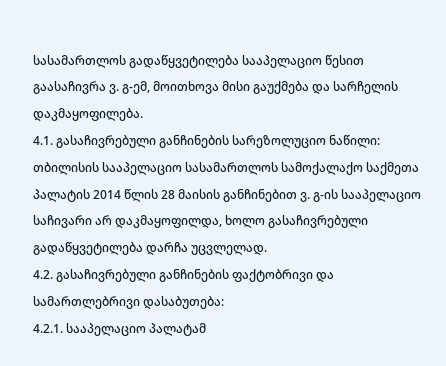სასამართლოს გადაწყვეტილება სააპელაციო წესით გაასაჩივრა ვ. გ-ემ, მოითხოვა მისი გაუქმება და სარჩელის დაკმაყოფილება.
4.1. გასაჩივრებული განჩინების სარეზოლუციო ნაწილი:
თბილისის სააპელაციო სასამართლოს სამოქალაქო საქმეთა პალატის 2014 წლის 28 მაისის განჩინებით ვ. გ-ის სააპელაციო საჩივარი არ დაკმაყოფილდა, ხოლო გასაჩივრებული გადაწყვეტილება დარჩა უცვლელად.
4.2. გასაჩივრებული განჩინების ფაქტობრივი და სამართლებრივი დასაბუთება:
4.2.1. სააპელაციო პალატამ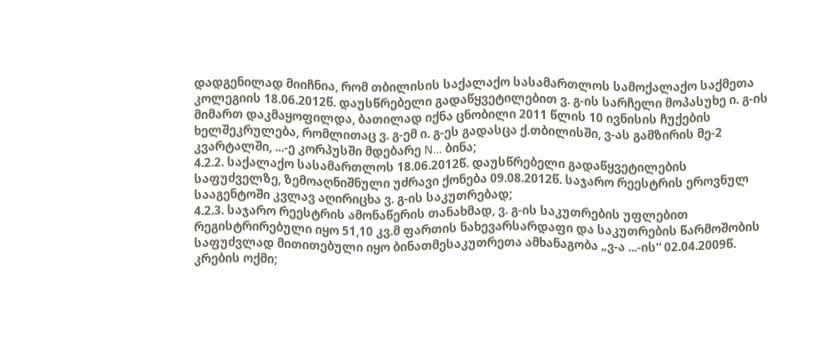დადგენილად მიიჩნია, რომ თბილისის საქალაქო სასამართლოს სამოქალაქო საქმეთა კოლეგიის 18.06.2012წ. დაუსწრებელი გადაწყვეტილებით ვ. გ-ის სარჩელი მოპასუხე ი. გ-ის მიმართ დაკმაყოფილდა, ბათილად იქნა ცნობილი 2011 წლის 10 ივნისის ჩუქების ხელშეკრულება, რომლითაც ვ. გ-ემ ი. გ-ეს გადასცა ქ.თბილისში, ვ-ას გამზირის მე-2 კვარტალში, ...-ე კორპუსში მდებარე N... ბინა;
4.2.2. საქალაქო სასამართლოს 18.06.2012წ. დაუსწრებელი გადაწყვეტილების საფუძველზე, ზემოაღნიშნული უძრავი ქონება 09.08.2012წ. საჯარო რეესტრის ეროვნულ სააგენტოში კვლავ აღირიცხა ვ. გ-ის საკუთრებად;
4.2.3. საჯარო რეესტრის ამონაწერის თანახმად, ვ. გ-ის საკუთრების უფლებით რეგისტრირებული იყო 51,10 კვ.მ ფართის ნახევარსარდაფი და საკუთრების წარმოშობის საფუძვლად მითითებული იყო ბინათმესაკუთრეთა ამხანაგობა „ვ-ა ...-ის“ 02.04.2009წ. კრების ოქმი;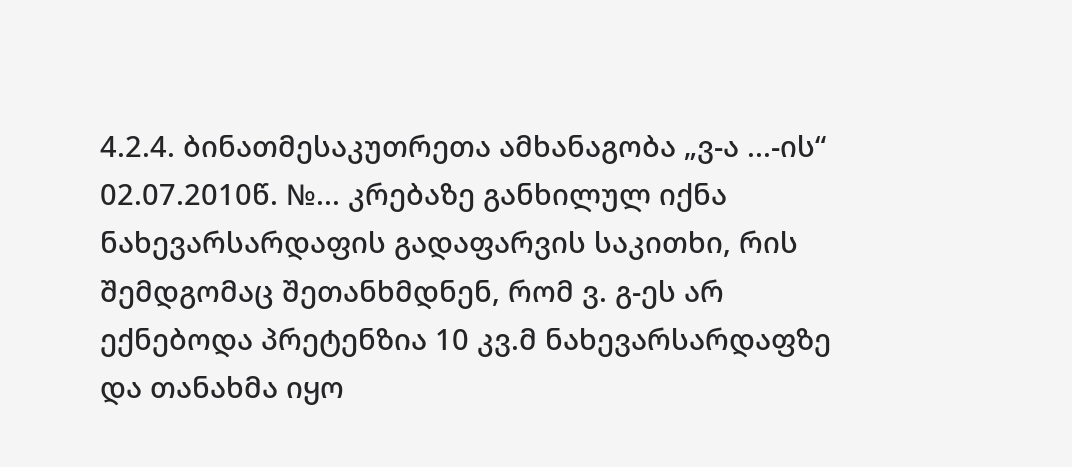4.2.4. ბინათმესაკუთრეთა ამხანაგობა „ვ-ა ...-ის“ 02.07.2010წ. №... კრებაზე განხილულ იქნა ნახევარსარდაფის გადაფარვის საკითხი, რის შემდგომაც შეთანხმდნენ, რომ ვ. გ-ეს არ ექნებოდა პრეტენზია 10 კვ.მ ნახევარსარდაფზე და თანახმა იყო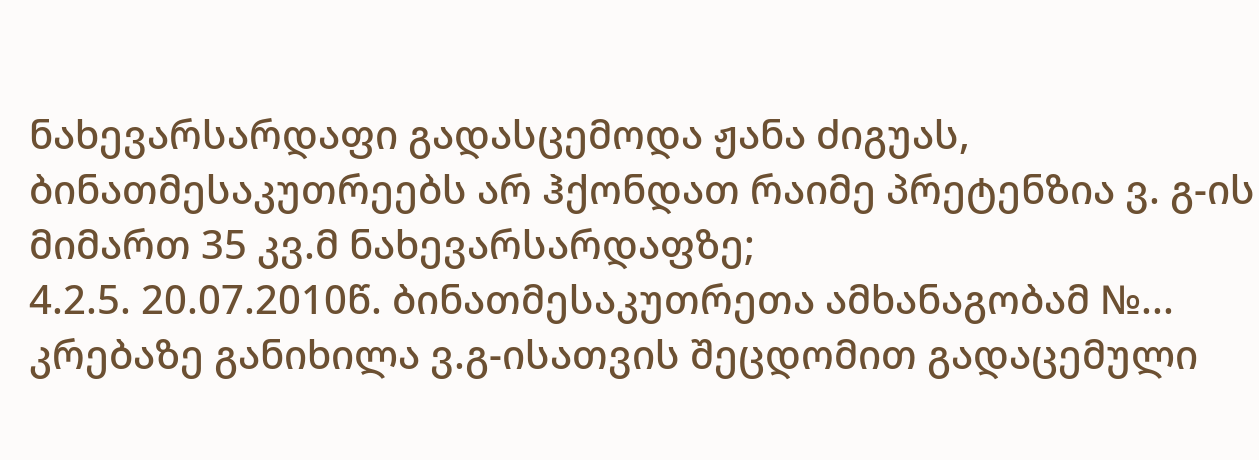ნახევარსარდაფი გადასცემოდა ჟანა ძიგუას, ბინათმესაკუთრეებს არ ჰქონდათ რაიმე პრეტენზია ვ. გ-ის მიმართ 35 კვ.მ ნახევარსარდაფზე;
4.2.5. 20.07.2010წ. ბინათმესაკუთრეთა ამხანაგობამ №... კრებაზე განიხილა ვ.გ-ისათვის შეცდომით გადაცემული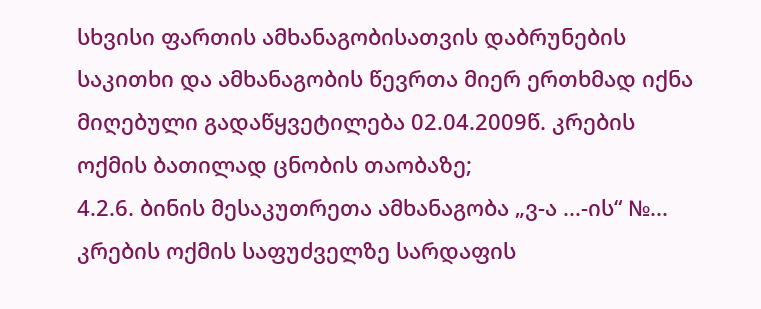სხვისი ფართის ამხანაგობისათვის დაბრუნების საკითხი და ამხანაგობის წევრთა მიერ ერთხმად იქნა მიღებული გადაწყვეტილება 02.04.2009წ. კრების ოქმის ბათილად ცნობის თაობაზე;
4.2.6. ბინის მესაკუთრეთა ამხანაგობა „ვ-ა ...-ის“ №... კრების ოქმის საფუძველზე სარდაფის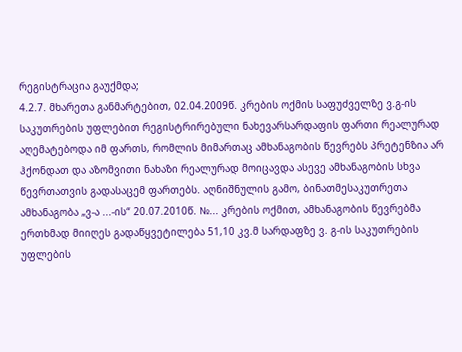რეგისტრაცია გაუქმდა;
4.2.7. მხარეთა განმარტებით, 02.04.2009წ. კრების ოქმის საფუძველზე ვ.გ-ის საკუთრების უფლებით რეგისტრირებული ნახევარსარდაფის ფართი რეალურად აღემატებოდა იმ ფართს, რომლის მიმართაც ამხანაგობის წევრებს პრეტენზია არ ჰქონდათ და აზომვითი ნახაზი რეალურად მოიცავდა ასევე ამხანაგობის სხვა წევრთათვის გადასაცემ ფართებს. აღნიშნულის გამო, ბინათმესაკუთრეთა ამხანაგობა „ვ-ა ...-ის“ 20.07.2010წ. №... კრების ოქმით, ამხანაგობის წევრებმა ერთხმად მიიღეს გადაწყვეტილება 51,10 კვ.მ სარდაფზე ვ. გ-ის საკუთრების უფლების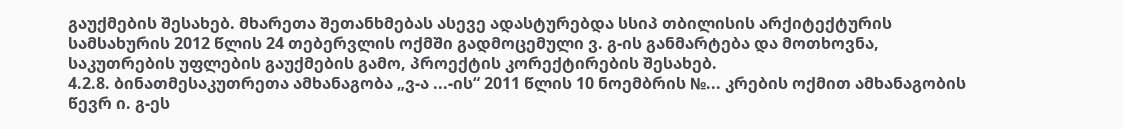გაუქმების შესახებ. მხარეთა შეთანხმებას ასევე ადასტურებდა სსიპ თბილისის არქიტექტურის სამსახურის 2012 წლის 24 თებერვლის ოქმში გადმოცემული ვ. გ-ის განმარტება და მოთხოვნა, საკუთრების უფლების გაუქმების გამო, პროექტის კორექტირების შესახებ.
4.2.8. ბინათმესაკუთრეთა ამხანაგობა „ვ-ა ...-ის“ 2011 წლის 10 ნოემბრის №... კრების ოქმით ამხანაგობის წევრ ი. გ-ეს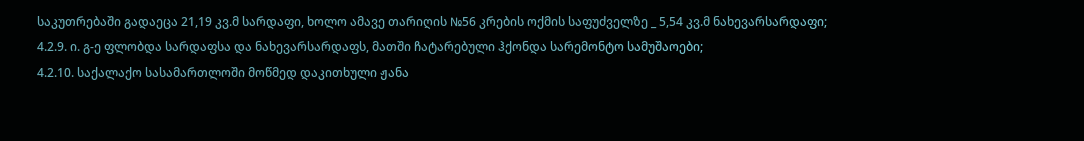საკუთრებაში გადაეცა 21,19 კვ.მ სარდაფი, ხოლო ამავე თარიღის №56 კრების ოქმის საფუძველზე _ 5,54 კვ.მ ნახევარსარდაფი;
4.2.9. ი. გ-ე ფლობდა სარდაფსა და ნახევარსარდაფს, მათში ჩატარებული ჰქონდა სარემონტო სამუშაოები;
4.2.10. საქალაქო სასამართლოში მოწმედ დაკითხული ჟანა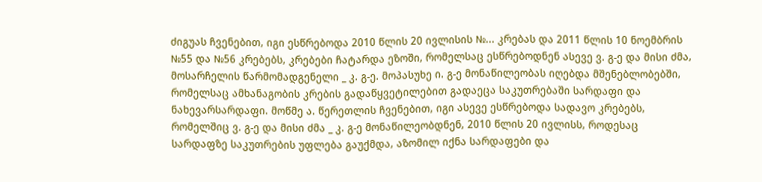ძიგუას ჩვენებით, იგი ესწრებოდა 2010 წლის 20 ივლისის №... კრებას და 2011 წლის 10 ნოემბრის №55 და №56 კრებებს, კრებები ჩატარდა ეზოში, რომელსაც ესწრებოდნენ ასევე ვ. გ-ე და მისი ძმა, მოსარჩელის წარმომადგენელი _ კ. გ-ე. მოპასუხე ი. გ-ე მონაწილეობას იღებდა მშენებლობებში, რომელსაც ამხანაგობის კრების გადაწყვეტილებით გადაეცა საკუთრებაში სარდაფი და ნახევარსარდაფი. მოწმე ა. წერეთლის ჩვენებით, იგი ასევე ესწრებოდა სადავო კრებებს, რომელშიც ვ. გ-ე და მისი ძმა _ კ. გ-ე მონაწილეობდნენ, 2010 წლის 20 ივლისს, როდესაც სარდაფზე საკუთრების უფლება გაუქმდა, აზომილ იქნა სარდაფები და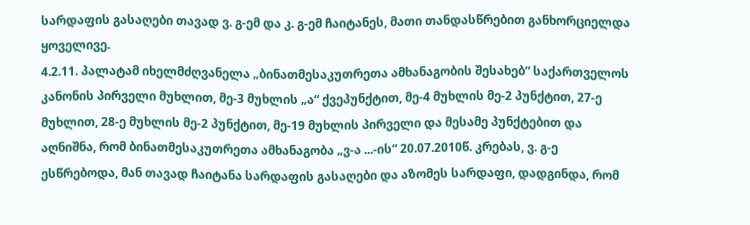სარდაფის გასაღები თავად ვ. გ-ემ და კ. გ-ემ ჩაიტანეს, მათი თანდასწრებით განხორციელდა ყოველივე.
4.2.11. პალატამ იხელმძღვანელა „ბინათმესაკუთრეთა ამხანაგობის შესახებ“ საქართველოს კანონის პირველი მუხლით, მე-3 მუხლის „ა“ ქვეპუნქტით, მე-4 მუხლის მე-2 პუნქტით, 27-ე მუხლით, 28-ე მუხლის მე-2 პუნქტით, მე-19 მუხლის პირველი და მესამე პუნქტებით და აღნიშნა, რომ ბინათმესაკუთრეთა ამხანაგობა „ვ-ა ...-ის“ 20.07.2010წ. კრებას, ვ. გ-ე ესწრებოდა, მან თავად ჩაიტანა სარდაფის გასაღები და აზომეს სარდაფი, დადგინდა, რომ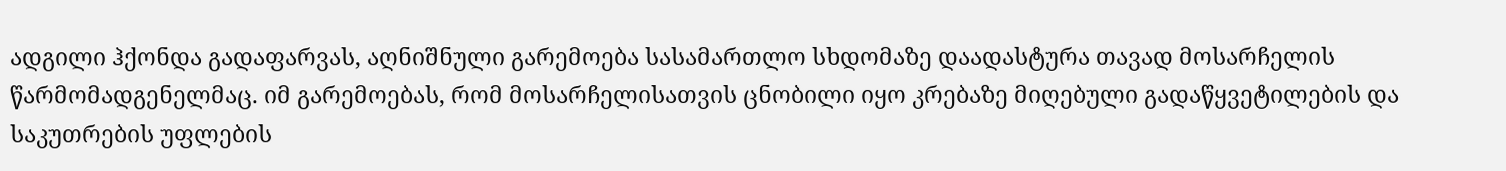ადგილი ჰქონდა გადაფარვას, აღნიშნული გარემოება სასამართლო სხდომაზე დაადასტურა თავად მოსარჩელის წარმომადგენელმაც. იმ გარემოებას, რომ მოსარჩელისათვის ცნობილი იყო კრებაზე მიღებული გადაწყვეტილების და საკუთრების უფლების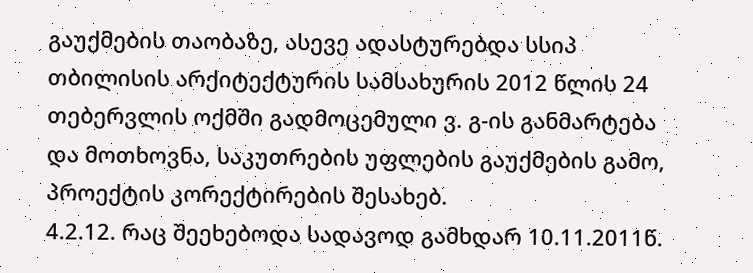გაუქმების თაობაზე, ასევე ადასტურებდა სსიპ თბილისის არქიტექტურის სამსახურის 2012 წლის 24 თებერვლის ოქმში გადმოცემული ვ. გ-ის განმარტება და მოთხოვნა, საკუთრების უფლების გაუქმების გამო, პროექტის კორექტირების შესახებ.
4.2.12. რაც შეეხებოდა სადავოდ გამხდარ 10.11.2011წ.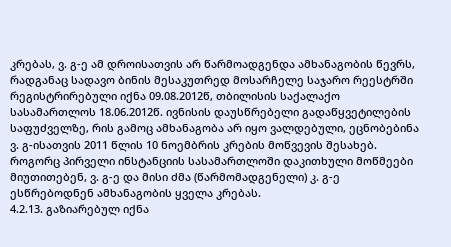კრებას, ვ. გ-ე ამ დროისათვის არ წარმოადგენდა ამხანაგობის წევრს, რადგანაც სადავო ბინის მესაკუთრედ მოსარჩელე საჯარო რეესტრში რეგისტრირებული იქნა 09.08.2012წ, თბილისის საქალაქო სასამართლოს 18.06.2012წ. ივნისის დაუსწრებელი გადაწყვეტილების საფუძველზე, რის გამოც ამხანაგობა არ იყო ვალდებული, ეცნობებინა ვ. გ-ისათვის 2011 წლის 10 ნოემბრის კრების მოწვევის შესახებ. როგორც პირველი ინსტანციის სასამართლოში დაკითხული მოწმეები მიუთითებენ, ვ. გ-ე და მისი ძმა (წარმომადგენელი) კ. გ-ე ესწრებოდნენ ამხანაგობის ყველა კრებას.
4.2.13. გაზიარებულ იქნა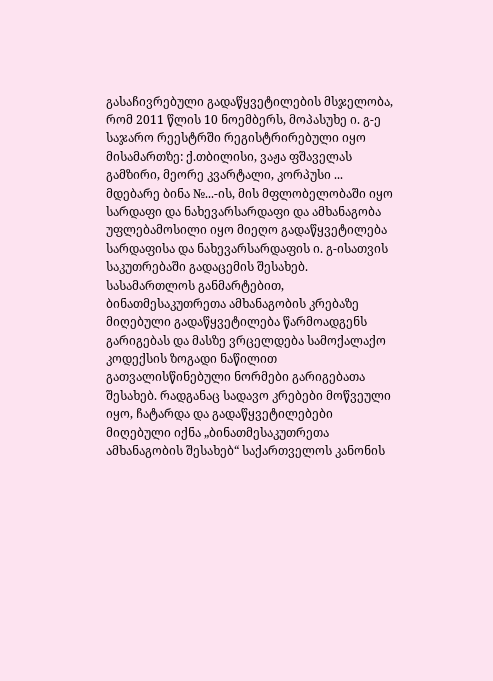გასაჩივრებული გადაწყვეტილების მსჯელობა, რომ 2011 წლის 10 ნოემბერს, მოპასუხე ი. გ-ე საჯარო რეესტრში რეგისტრირებული იყო მისამართზე: ქ.თბილისი, ვაჟა ფშაველას გამზირი, მეორე კვარტალი, კორპუსი ... მდებარე ბინა №...-ის, მის მფლობელობაში იყო სარდაფი და ნახევარსარდაფი და ამხანაგობა უფლებამოსილი იყო მიეღო გადაწყვეტილება სარდაფისა და ნახევარსარდაფის ი. გ-ისათვის საკუთრებაში გადაცემის შესახებ.
სასამართლოს განმარტებით, ბინათმესაკუთრეთა ამხანაგობის კრებაზე მიღებული გადაწყვეტილება წარმოადგენს გარიგებას და მასზე ვრცელდება სამოქალაქო კოდექსის ზოგადი ნაწილით გათვალისწინებული ნორმები გარიგებათა შესახებ. რადგანაც სადავო კრებები მოწვეული იყო, ჩატარდა და გადაწყვეტილებები მიღებული იქნა „ბინათმესაკუთრეთა ამხანაგობის შესახებ“ საქართველოს კანონის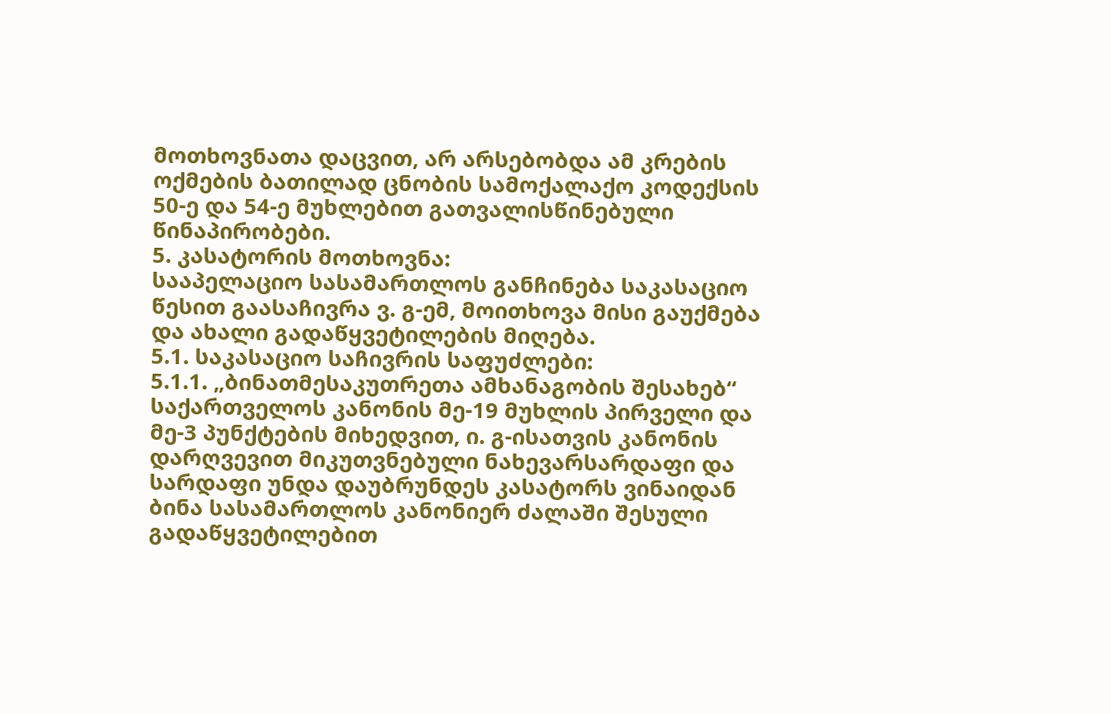მოთხოვნათა დაცვით, არ არსებობდა ამ კრების ოქმების ბათილად ცნობის სამოქალაქო კოდექსის 50-ე და 54-ე მუხლებით გათვალისწინებული წინაპირობები.
5. კასატორის მოთხოვნა:
სააპელაციო სასამართლოს განჩინება საკასაციო წესით გაასაჩივრა ვ. გ-ემ, მოითხოვა მისი გაუქმება და ახალი გადაწყვეტილების მიღება.
5.1. საკასაციო საჩივრის საფუძლები:
5.1.1. „ბინათმესაკუთრეთა ამხანაგობის შესახებ“ საქართველოს კანონის მე-19 მუხლის პირველი და მე-3 პუნქტების მიხედვით, ი. გ-ისათვის კანონის დარღვევით მიკუთვნებული ნახევარსარდაფი და სარდაფი უნდა დაუბრუნდეს კასატორს ვინაიდან ბინა სასამართლოს კანონიერ ძალაში შესული გადაწყვეტილებით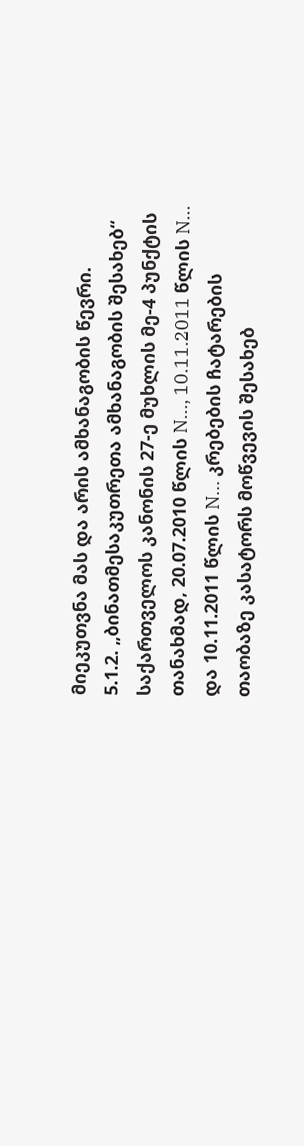მიეკუთვნა მას და არის ამხანაგობის წევრი.
5.1.2. „ბინათმესაკუთრეთა ამხანაგობის შესახებ“ საქართველოს კანონის 27-ე მუხლის მე-4 პუნქტის თანახმად, 20.07.2010 წლის N..., 10.11.2011 წლის N... და 10.11.2011 წლის N... კრებების ჩატარების თაობაზე კასატორს მოწვევის შესახებ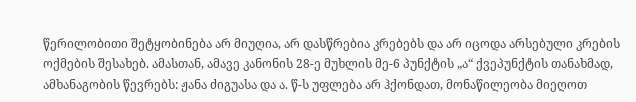წერილობითი შეტყობინება არ მიუღია, არ დასწრებია კრებებს და არ იცოდა არსებული კრების ოქმების შესახებ. ამასთან, ამავე კანონის 28-ე მუხლის მე-6 პუნქტის „ა“ ქვეპუნქტის თანახმად, ამხანაგობის წევრებს: ჟანა ძიგუასა და ა. წ-ს უფლება არ ჰქონდათ, მონაწილეობა მიეღოთ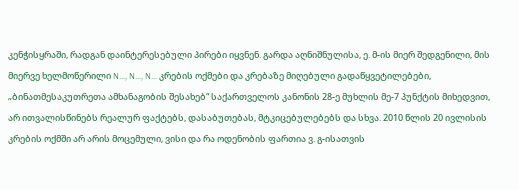კენჭისყრაში, რადგან დაინტერესებული პირები იყვნენ. გარდა აღნიშნულისა, ე. მ-ის მიერ შედგენილი, მის მიერვე ხელმოწერილი N..., N..., N... კრების ოქმები და კრებაზე მიღებული გადაწყვეტილებები, „ბინათმესაკუთრეთა ამხანაგობის შესახებ“ საქართველოს კანონის 28-ე მუხლის მე-7 პუნქტის მიხედვით, არ ითვალისწინებს რეალურ ფაქტებს, დასაბუთებას, მტკიცებულებებს და სხვა. 2010 წლის 20 ივლისის კრების ოქმში არ არის მოცემული, ვისი და რა ოდენობის ფართია ვ. გ-ისათვის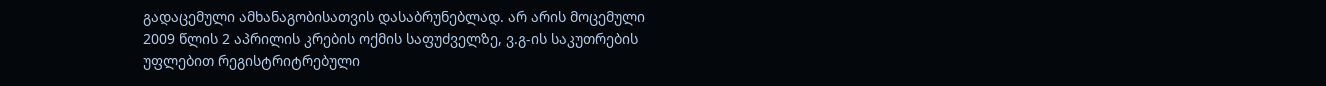გადაცემული ამხანაგობისათვის დასაბრუნებლად. არ არის მოცემული 2009 წლის 2 აპრილის კრების ოქმის საფუძველზე, ვ.გ-ის საკუთრების უფლებით რეგისტრიტრებული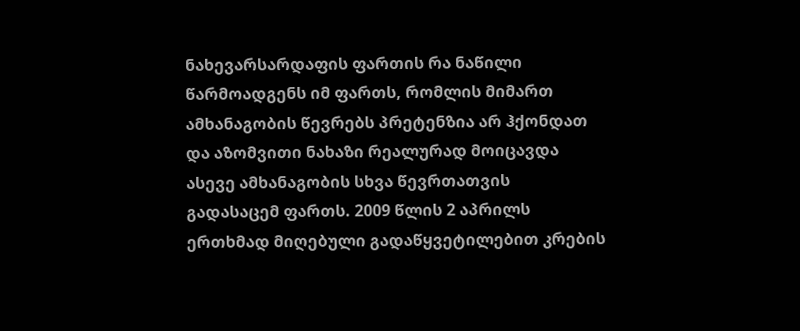ნახევარსარდაფის ფართის რა ნაწილი წარმოადგენს იმ ფართს, რომლის მიმართ ამხანაგობის წევრებს პრეტენზია არ ჰქონდათ და აზომვითი ნახაზი რეალურად მოიცავდა ასევე ამხანაგობის სხვა წევრთათვის გადასაცემ ფართს. 2009 წლის 2 აპრილს ერთხმად მიღებული გადაწყვეტილებით კრების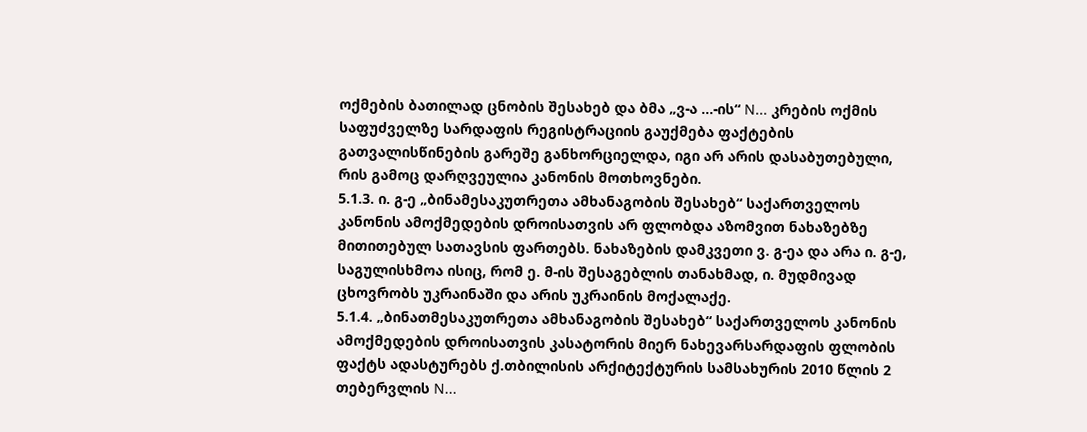ოქმების ბათილად ცნობის შესახებ და ბმა „ვ-ა ...-ის“ N... კრების ოქმის საფუძველზე სარდაფის რეგისტრაციის გაუქმება ფაქტების გათვალისწინების გარეშე განხორციელდა, იგი არ არის დასაბუთებული, რის გამოც დარღვეულია კანონის მოთხოვნები.
5.1.3. ი. გ-ე „ბინამესაკუთრეთა ამხანაგობის შესახებ“ საქართველოს კანონის ამოქმედების დროისათვის არ ფლობდა აზომვით ნახაზებზე მითითებულ სათავსის ფართებს. ნახაზების დამკვეთი ვ. გ-ეა და არა ი. გ-ე, საგულისხმოა ისიც, რომ ე. მ-ის შესაგებლის თანახმად, ი. მუდმივად ცხოვრობს უკრაინაში და არის უკრაინის მოქალაქე.
5.1.4. „ბინათმესაკუთრეთა ამხანაგობის შესახებ“ საქართველოს კანონის ამოქმედების დროისათვის კასატორის მიერ ნახევარსარდაფის ფლობის ფაქტს ადასტურებს ქ.თბილისის არქიტექტურის სამსახურის 2010 წლის 2 თებერვლის N...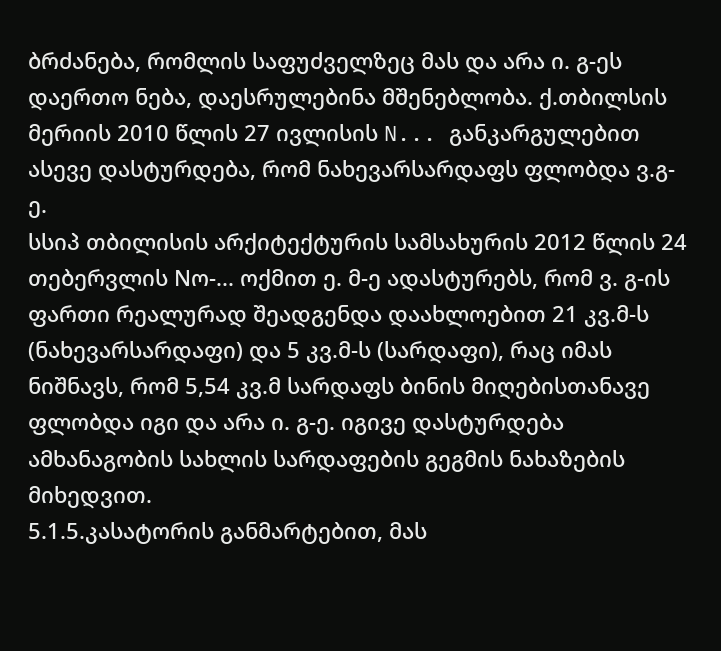ბრძანება, რომლის საფუძველზეც მას და არა ი. გ-ეს დაერთო ნება, დაესრულებინა მშენებლობა. ქ.თბილსის მერიის 2010 წლის 27 ივლისის N... განკარგულებით ასევე დასტურდება, რომ ნახევარსარდაფს ფლობდა ვ.გ-ე.
სსიპ თბილისის არქიტექტურის სამსახურის 2012 წლის 24 თებერვლის Nო-... ოქმით ე. მ-ე ადასტურებს, რომ ვ. გ-ის ფართი რეალურად შეადგენდა დაახლოებით 21 კვ.მ-ს (ნახევარსარდაფი) და 5 კვ.მ-ს (სარდაფი), რაც იმას ნიშნავს, რომ 5,54 კვ.მ სარდაფს ბინის მიღებისთანავე ფლობდა იგი და არა ი. გ-ე. იგივე დასტურდება ამხანაგობის სახლის სარდაფების გეგმის ნახაზების მიხედვით.
5.1.5.კასატორის განმარტებით, მას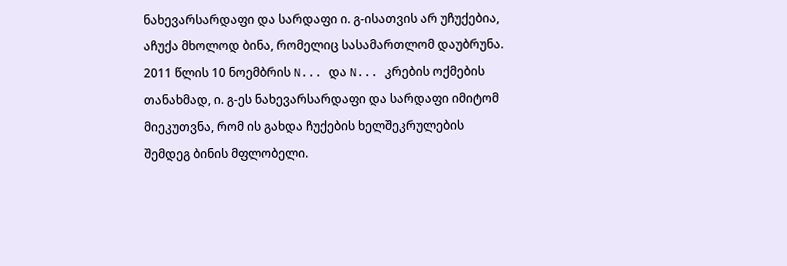ნახევარსარდაფი და სარდაფი ი. გ-ისათვის არ უჩუქებია, აჩუქა მხოლოდ ბინა, რომელიც სასამართლომ დაუბრუნა. 2011 წლის 10 ნოემბრის N... და N... კრების ოქმების თანახმად, ი. გ-ეს ნახევარსარდაფი და სარდაფი იმიტომ მიეკუთვნა, რომ ის გახდა ჩუქების ხელშეკრულების შემდეგ ბინის მფლობელი.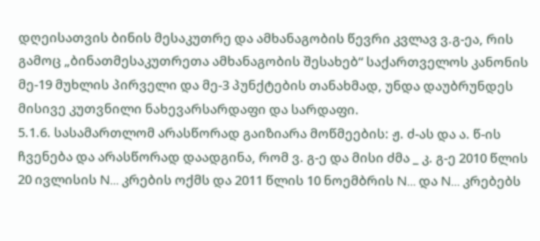დღეისათვის ბინის მესაკუთრე და ამხანაგობის წევრი კვლავ ვ.გ-ეა, რის გამოც „ბინათმესაკუთრეთა ამხანაგობის შესახებ“ საქართველოს კანონის მე-19 მუხლის პირველი და მე-3 პუნქტების თანახმად, უნდა დაუბრუნდეს მისივე კუთვნილი ნახევარსარდაფი და სარდაფი.
5.1.6. სასამართლომ არასწორად გაიზიარა მოწმეების: ჟ. ძ-ას და ა. წ-ის ჩვენება და არასწორად დაადგინა, რომ ვ. გ-ე და მისი ძმა _ კ. გ-ე 2010 წლის 20 ივლისის N... კრების ოქმს და 2011 წლის 10 ნოემბრის N... და N... კრებებს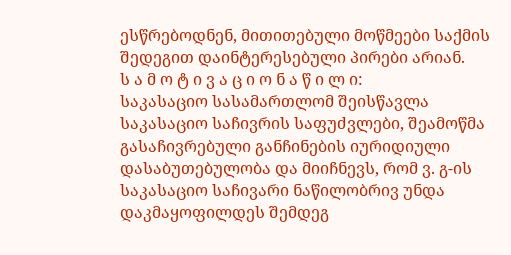ესწრებოდნენ, მითითებული მოწმეები საქმის შედეგით დაინტერესებული პირები არიან.
ს ა მ ო ტ ი ვ ა ც ი ო ნ ა წ ი ლ ი:
საკასაციო სასამართლომ შეისწავლა საკასაციო საჩივრის საფუძვლები, შეამოწმა გასაჩივრებული განჩინების იურიდიული დასაბუთებულობა და მიიჩნევს, რომ ვ. გ-ის საკასაციო საჩივარი ნაწილობრივ უნდა დაკმაყოფილდეს შემდეგ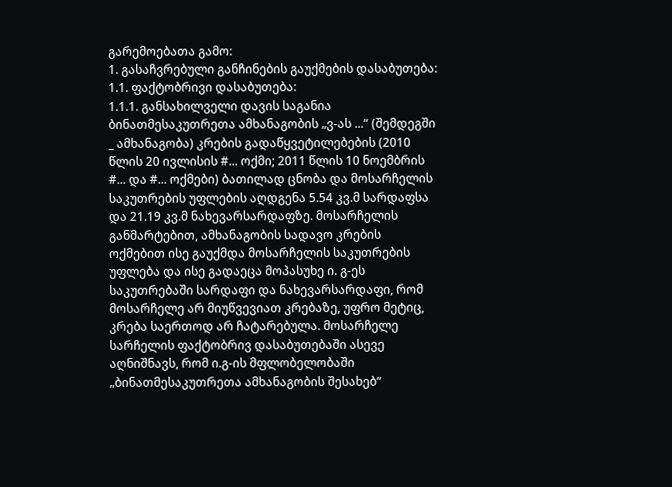გარემოებათა გამო:
1. გასაჩვრებული განჩინების გაუქმების დასაბუთება:
1.1. ფაქტობრივი დასაბუთება:
1.1.1. განსახილველი დავის საგანია ბინათმესაკუთრეთა ამხანაგობის „ვ-ას ...“ (შემდეგში _ ამხანაგობა) კრების გადაწყვეტილებების (2010 წლის 20 ივლისის #... ოქმი; 2011 წლის 10 ნოემბრის #... და #... ოქმები) ბათილად ცნობა და მოსარჩელის საკუთრების უფლების აღდგენა 5.54 კვ.მ სარდაფსა და 21.19 კვ.მ ნახევარსარდაფზე. მოსარჩელის განმარტებით, ამხანაგობის სადავო კრების ოქმებით ისე გაუქმდა მოსარჩელის საკუთრების უფლება და ისე გადაეცა მოპასუხე ი. გ-ეს საკუთრებაში სარდაფი და ნახევარსარდაფი, რომ მოსარჩელე არ მიუწვევიათ კრებაზე, უფრო მეტიც, კრება საერთოდ არ ჩატარებულა. მოსარჩელე სარჩელის ფაქტობრივ დასაბუთებაში ასევე აღნიშნავს, რომ ი.გ-ის მფლობელობაში „ბინათმესაკუთრეთა ამხანაგობის შესახებ“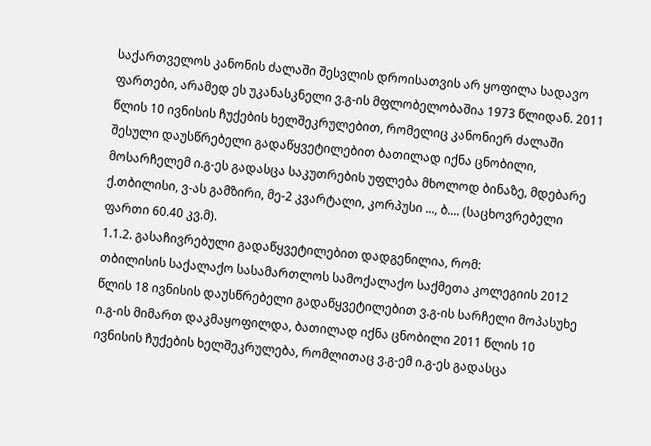საქართველოს კანონის ძალაში შესვლის დროისათვის არ ყოფილა სადავო ფართები, არამედ ეს უკანასკნელი ვ.გ-ის მფლობელობაშია 1973 წლიდან. 2011 წლის 10 ივნისის ჩუქების ხელშეკრულებით, რომელიც კანონიერ ძალაში შესული დაუსწრებელი გადაწყვეტილებით ბათილად იქნა ცნობილი, მოსარჩელემ ი.გ-ეს გადასცა საკუთრების უფლება მხოლოდ ბინაზე, მდებარე ქ.თბილისი, ვ-ას გამზირი, მე-2 კვარტალი, კორპუსი ..., ბ.... (საცხოვრებელი ფართი 60.40 კვ.მ).
1.1.2. გასაჩივრებული გადაწყვეტილებით დადგენილია, რომ:
თბილისის საქალაქო სასამართლოს სამოქალაქო საქმეთა კოლეგიის 2012 წლის 18 ივნისის დაუსწრებელი გადაწყვეტილებით ვ.გ-ის სარჩელი მოპასუხე ი.გ-ის მიმართ დაკმაყოფილდა, ბათილად იქნა ცნობილი 2011 წლის 10 ივნისის ჩუქების ხელშეკრულება, რომლითაც ვ.გ-ემ ი.გ-ეს გადასცა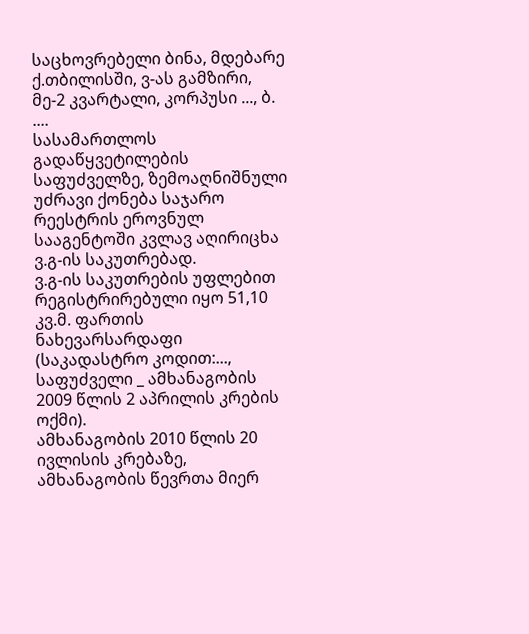საცხოვრებელი ბინა, მდებარე ქ.თბილისში, ვ-ას გამზირი, მე-2 კვარტალი, კორპუსი ..., ბ. ....
სასამართლოს გადაწყვეტილების საფუძველზე, ზემოაღნიშნული უძრავი ქონება საჯარო რეესტრის ეროვნულ სააგენტოში კვლავ აღირიცხა ვ.გ-ის საკუთრებად.
ვ.გ-ის საკუთრების უფლებით რეგისტრირებული იყო 51,10 კვ.მ. ფართის ნახევარსარდაფი (საკადასტრო კოდით:..., საფუძველი _ ამხანაგობის 2009 წლის 2 აპრილის კრების ოქმი).
ამხანაგობის 2010 წლის 20 ივლისის კრებაზე, ამხანაგობის წევრთა მიერ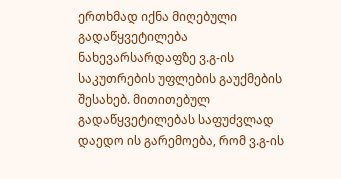ერთხმად იქნა მიღებული გადაწყვეტილება ნახევარსარდაფზე ვ.გ-ის საკუთრების უფლების გაუქმების შესახებ. მითითებულ გადაწყვეტილებას საფუძვლად დაედო ის გარემოება, რომ ვ.გ-ის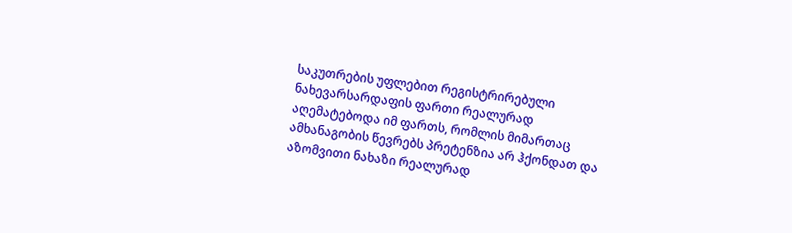საკუთრების უფლებით რეგისტრირებული ნახევარსარდაფის ფართი რეალურად აღემატებოდა იმ ფართს, რომლის მიმართაც ამხანაგობის წევრებს პრეტენზია არ ჰქონდათ და აზომვითი ნახაზი რეალურად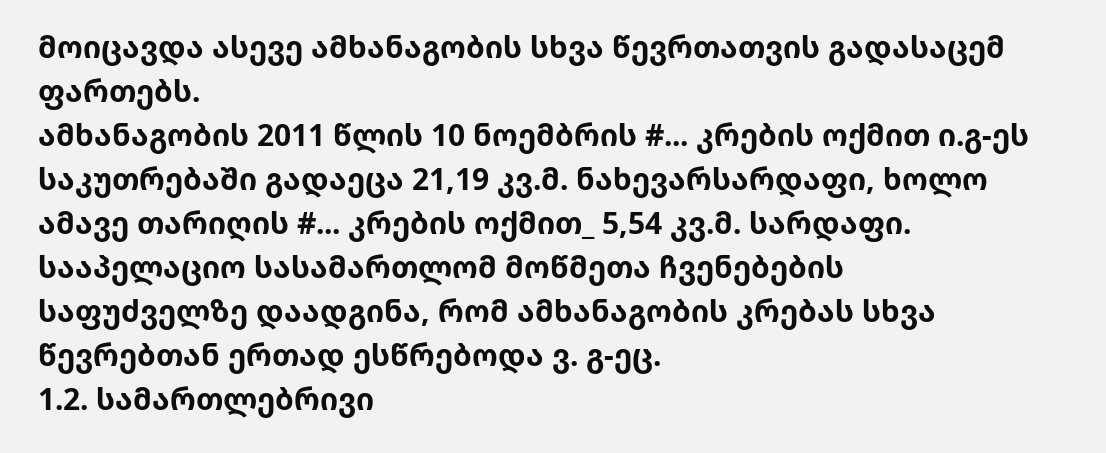მოიცავდა ასევე ამხანაგობის სხვა წევრთათვის გადასაცემ ფართებს.
ამხანაგობის 2011 წლის 10 ნოემბრის #... კრების ოქმით ი.გ-ეს საკუთრებაში გადაეცა 21,19 კვ.მ. ნახევარსარდაფი, ხოლო ამავე თარიღის #... კრების ოქმით_ 5,54 კვ.მ. სარდაფი.
სააპელაციო სასამართლომ მოწმეთა ჩვენებების საფუძველზე დაადგინა, რომ ამხანაგობის კრებას სხვა წევრებთან ერთად ესწრებოდა ვ. გ-ეც.
1.2. სამართლებრივი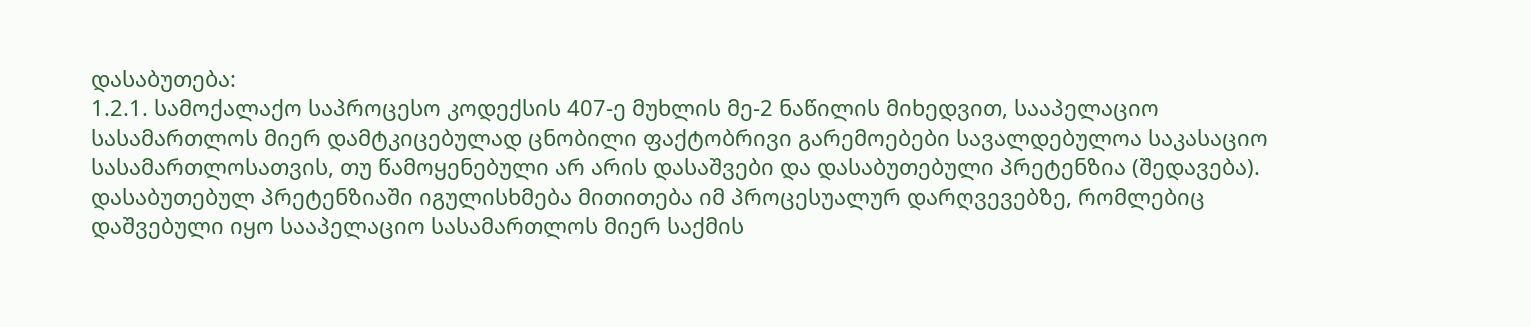დასაბუთება:
1.2.1. სამოქალაქო საპროცესო კოდექსის 407-ე მუხლის მე-2 ნაწილის მიხედვით, სააპელაციო სასამართლოს მიერ დამტკიცებულად ცნობილი ფაქტობრივი გარემოებები სავალდებულოა საკასაციო სასამართლოსათვის, თუ წამოყენებული არ არის დასაშვები და დასაბუთებული პრეტენზია (შედავება). დასაბუთებულ პრეტენზიაში იგულისხმება მითითება იმ პროცესუალურ დარღვევებზე, რომლებიც დაშვებული იყო სააპელაციო სასამართლოს მიერ საქმის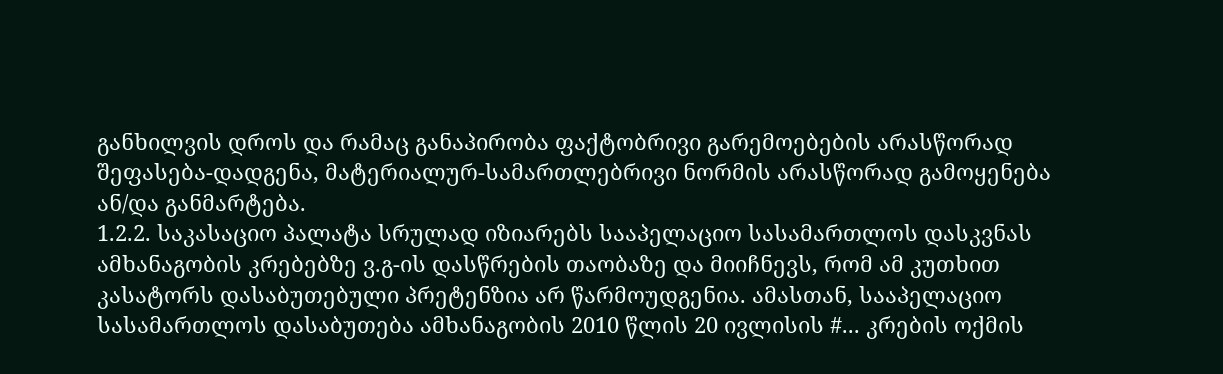განხილვის დროს და რამაც განაპირობა ფაქტობრივი გარემოებების არასწორად შეფასება-დადგენა, მატერიალურ-სამართლებრივი ნორმის არასწორად გამოყენება ან/და განმარტება.
1.2.2. საკასაციო პალატა სრულად იზიარებს სააპელაციო სასამართლოს დასკვნას ამხანაგობის კრებებზე ვ.გ-ის დასწრების თაობაზე და მიიჩნევს, რომ ამ კუთხით კასატორს დასაბუთებული პრეტენზია არ წარმოუდგენია. ამასთან, სააპელაციო სასამართლოს დასაბუთება ამხანაგობის 2010 წლის 20 ივლისის #... კრების ოქმის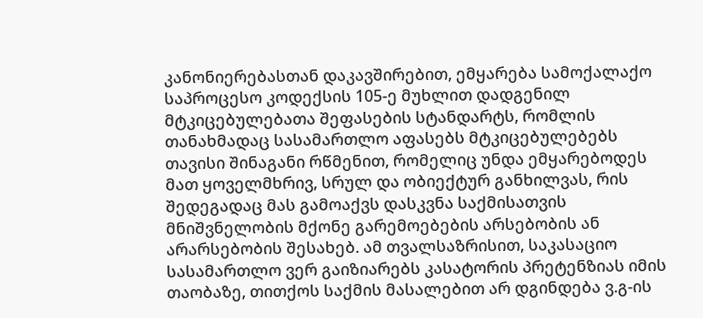კანონიერებასთან დაკავშირებით, ემყარება სამოქალაქო საპროცესო კოდექსის 105-ე მუხლით დადგენილ მტკიცებულებათა შეფასების სტანდარტს, რომლის თანახმადაც სასამართლო აფასებს მტკიცებულებებს თავისი შინაგანი რწმენით, რომელიც უნდა ემყარებოდეს მათ ყოველმხრივ, სრულ და ობიექტურ განხილვას, რის შედეგადაც მას გამოაქვს დასკვნა საქმისათვის მნიშვნელობის მქონე გარემოებების არსებობის ან არარსებობის შესახებ. ამ თვალსაზრისით, საკასაციო სასამართლო ვერ გაიზიარებს კასატორის პრეტენზიას იმის თაობაზე, თითქოს საქმის მასალებით არ დგინდება ვ.გ-ის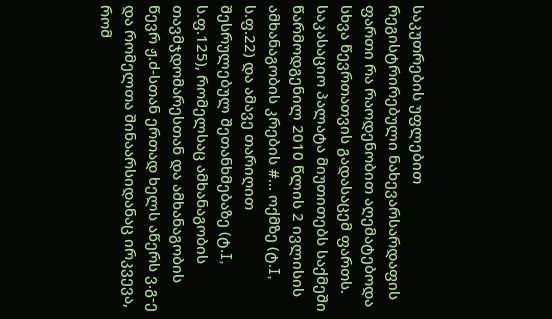საკუთრების უფლებით რეგისტრირებული ნახევარსარდაფის ფართი რა რაოდენობით აღემატებოდა სხვა წევრთათვის გადასაცემ ფართს. საკასაციო პალატა მიუთითებს საქმეში წარმოდგენილ 2010 წლის 2 ივლისის ამხანაგობის კრების #... ოქმზე (ტ.I, ს.ფ.22) და ამავე თარიღით შესრულებულ შეთანხმებაზე (ტ.I, ს.ფ.125), რომელსაც ამხანაგობის თავმჯდომარესთან და ამხანაგობის წევრ ჟ.ძ-სთან ერთად ხელს აწერს ვ.გ-ე და რომელთა შინაარსიდანაც ირკვევა, რომ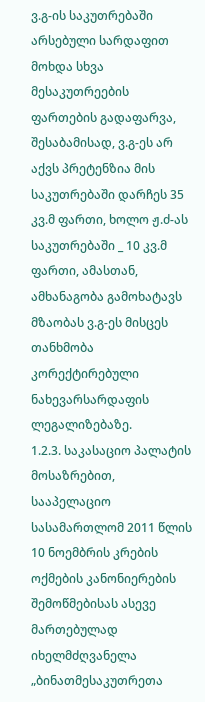ვ.გ-ის საკუთრებაში არსებული სარდაფით მოხდა სხვა მესაკუთრეების ფართების გადაფარვა, შესაბამისად, ვ.გ-ეს არ აქვს პრეტენზია მის საკუთრებაში დარჩეს 35 კვ.მ ფართი, ხოლო ჟ.ძ-ას საკუთრებაში _ 10 კვ.მ ფართი, ამასთან, ამხანაგობა გამოხატავს მზაობას ვ.გ-ეს მისცეს თანხმობა კორექტირებული ნახევარსარდაფის ლეგალიზებაზე.
1.2.3. საკასაციო პალატის მოსაზრებით, სააპელაციო სასამართლომ 2011 წლის 10 ნოემბრის კრების ოქმების კანონიერების შემოწმებისას ასევე მართებულად იხელმძღვანელა „ბინათმესაკუთრეთა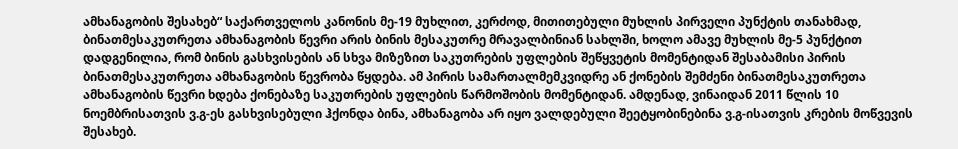ამხანაგობის შესახებ“ საქართველოს კანონის მე-19 მუხლით, კერძოდ, მითითებული მუხლის პირველი პუნქტის თანახმად, ბინათმესაკუთრეთა ამხანაგობის წევრი არის ბინის მესაკუთრე მრავალბინიან სახლში, ხოლო ამავე მუხლის მე-5 პუნქტით დადგენილია, რომ ბინის გასხვისების ან სხვა მიზეზით საკუთრების უფლების შეწყვეტის მომენტიდან შესაბამისი პირის ბინათმესაკუთრეთა ამხანაგობის წევრობა წყდება. ამ პირის სამართალმემკვიდრე ან ქონების შემძენი ბინათმესაკუთრეთა ამხანაგობის წევრი ხდება ქონებაზე საკუთრების უფლების წარმოშობის მომენტიდან. ამდენად, ვინაიდან 2011 წლის 10 ნოემბრისათვის ვ.გ-ეს გასხვისებული ჰქონდა ბინა, ამხანაგობა არ იყო ვალდებული შეეტყობინებინა ვ.გ-ისათვის კრების მოწვევის შესახებ.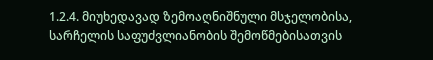1.2.4. მიუხედავად ზემოაღნიშნული მსჯელობისა, სარჩელის საფუძვლიანობის შემოწმებისათვის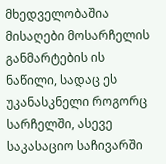მხედველობაშია მისაღები მოსარჩელის განმარტების ის ნაწილი, სადაც ეს უკანასკნელი როგორც სარჩელში, ასევე საკასაციო საჩივარში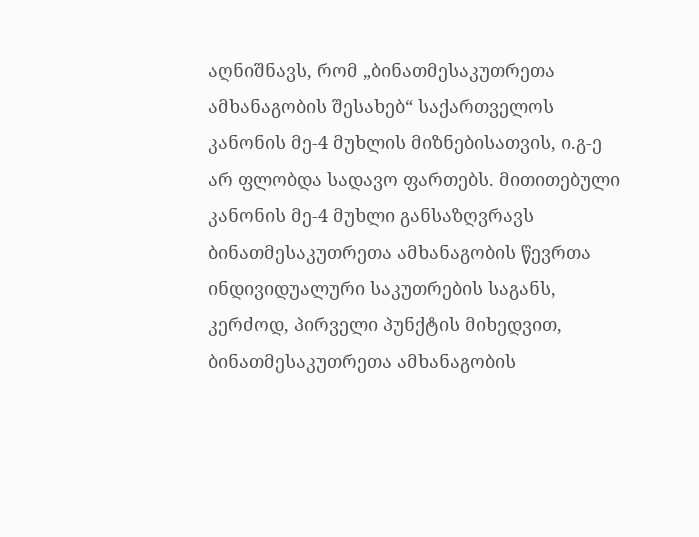აღნიშნავს, რომ „ბინათმესაკუთრეთა ამხანაგობის შესახებ“ საქართველოს კანონის მე-4 მუხლის მიზნებისათვის, ი.გ-ე არ ფლობდა სადავო ფართებს. მითითებული კანონის მე-4 მუხლი განსაზღვრავს ბინათმესაკუთრეთა ამხანაგობის წევრთა ინდივიდუალური საკუთრების საგანს, კერძოდ, პირველი პუნქტის მიხედვით, ბინათმესაკუთრეთა ამხანაგობის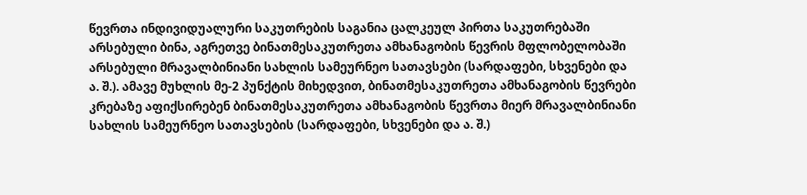წევრთა ინდივიდუალური საკუთრების საგანია ცალკეულ პირთა საკუთრებაში არსებული ბინა, აგრეთვე ბინათმესაკუთრეთა ამხანაგობის წევრის მფლობელობაში არსებული მრავალბინიანი სახლის სამეურნეო სათავსები (სარდაფები, სხვენები და ა. შ.). ამავე მუხლის მე-2 პუნქტის მიხედვით, ბინათმესაკუთრეთა ამხანაგობის წევრები კრებაზე აფიქსირებენ ბინათმესაკუთრეთა ამხანაგობის წევრთა მიერ მრავალბინიანი სახლის სამეურნეო სათავსების (სარდაფები, სხვენები და ა. შ.)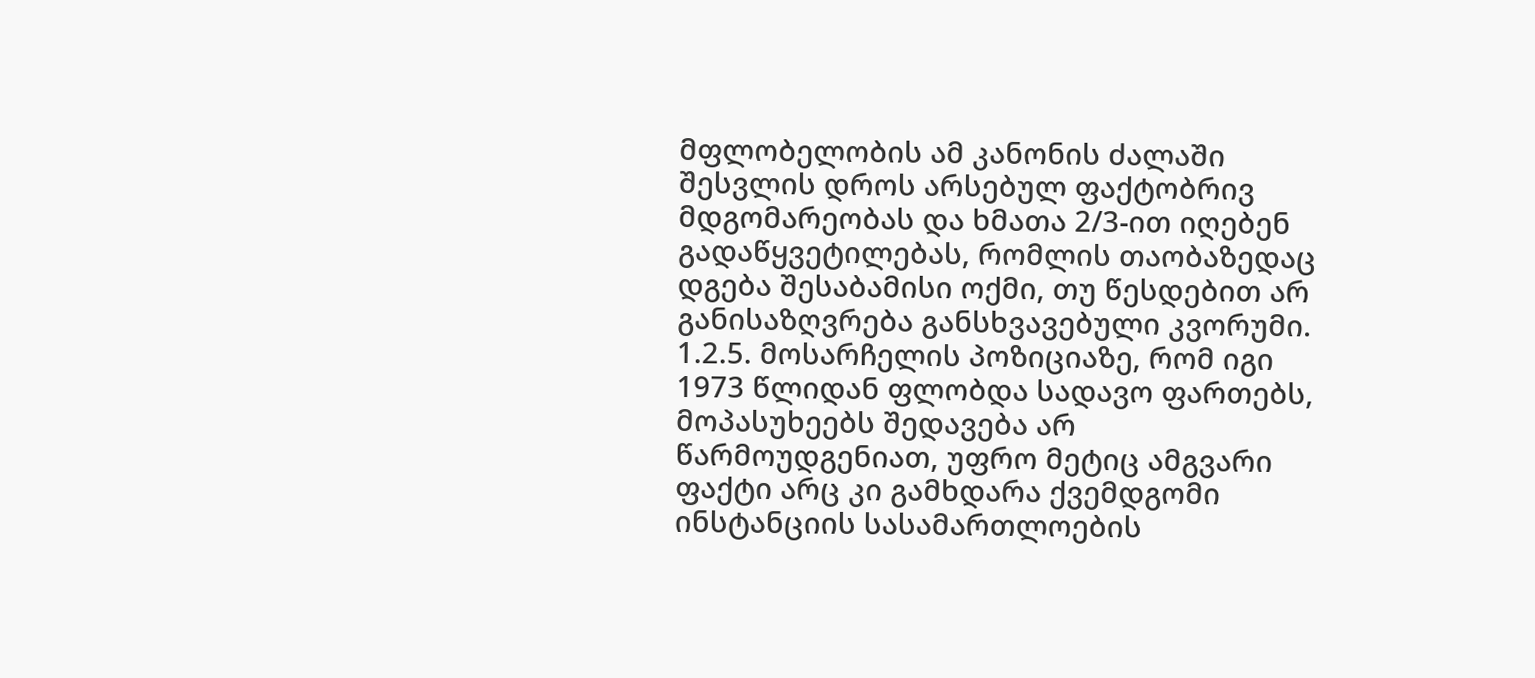მფლობელობის ამ კანონის ძალაში შესვლის დროს არსებულ ფაქტობრივ მდგომარეობას და ხმათა 2/3-ით იღებენ გადაწყვეტილებას, რომლის თაობაზედაც დგება შესაბამისი ოქმი, თუ წესდებით არ განისაზღვრება განსხვავებული კვორუმი.
1.2.5. მოსარჩელის პოზიციაზე, რომ იგი 1973 წლიდან ფლობდა სადავო ფართებს, მოპასუხეებს შედავება არ წარმოუდგენიათ, უფრო მეტიც ამგვარი ფაქტი არც კი გამხდარა ქვემდგომი ინსტანციის სასამართლოების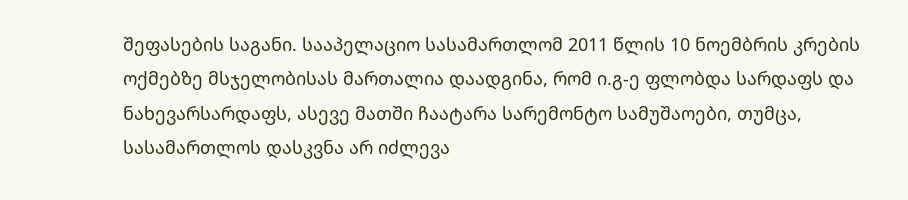შეფასების საგანი. სააპელაციო სასამართლომ 2011 წლის 10 ნოემბრის კრების ოქმებზე მსჯელობისას მართალია დაადგინა, რომ ი.გ-ე ფლობდა სარდაფს და ნახევარსარდაფს, ასევე მათში ჩაატარა სარემონტო სამუშაოები, თუმცა, სასამართლოს დასკვნა არ იძლევა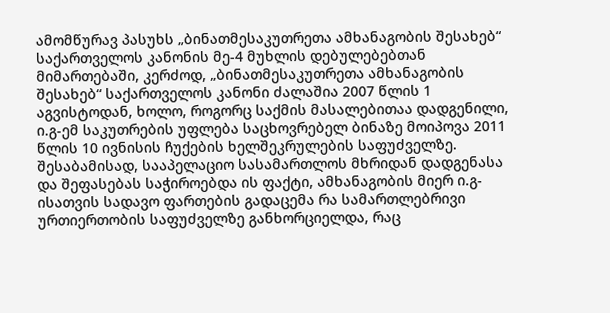ამომწურავ პასუხს „ბინათმესაკუთრეთა ამხანაგობის შესახებ“ საქართველოს კანონის მე-4 მუხლის დებულებებთან მიმართებაში, კერძოდ, „ბინათმესაკუთრეთა ამხანაგობის შესახებ“ საქართველოს კანონი ძალაშია 2007 წლის 1 აგვისტოდან, ხოლო, როგორც საქმის მასალებითაა დადგენილი, ი.გ-ემ საკუთრების უფლება საცხოვრებელ ბინაზე მოიპოვა 2011 წლის 10 ივნისის ჩუქების ხელშეკრულების საფუძველზე. შესაბამისად, სააპელაციო სასამართლოს მხრიდან დადგენასა და შეფასებას საჭიროებდა ის ფაქტი, ამხანაგობის მიერ ი.გ-ისათვის სადავო ფართების გადაცემა რა სამართლებრივი ურთიერთობის საფუძველზე განხორციელდა, რაც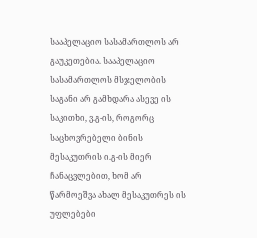სააპელაციო სასამართლოს არ გაუკეთებია. სააპელაციო სასამართლოს მსჯელობის საგანი არ გამხდარა ასევე ის საკითხი, ვ.გ-ის, როგორც საცხოვრებელი ბინის მესაკუთრის ი.გ-ის მიერ ჩანაცვლებით, ხომ არ წარმოეშვა ახალ მესაკუთრეს ის უფლებები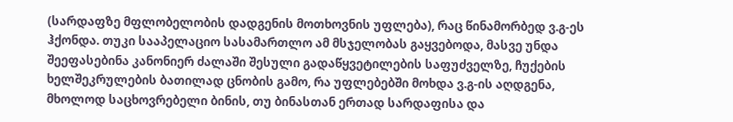(სარდაფზე მფლობელობის დადგენის მოთხოვნის უფლება), რაც წინამორბედ ვ.გ-ეს ჰქონდა. თუკი სააპელაციო სასამართლო ამ მსჯელობას გაყვებოდა, მასვე უნდა შეეფასებინა კანონიერ ძალაში შესული გადაწყვეტილების საფუძველზე, ჩუქების ხელშეკრულების ბათილად ცნობის გამო, რა უფლებებში მოხდა ვ.გ-ის აღდგენა, მხოლოდ საცხოვრებელი ბინის, თუ ბინასთან ერთად სარდაფისა და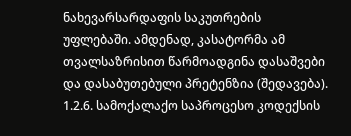ნახევარსარდაფის საკუთრების უფლებაში. ამდენად, კასატორმა ამ თვალსაზრისით წარმოადგინა დასაშვები და დასაბუთებული პრეტენზია (შედავება).
1.2.6. სამოქალაქო საპროცესო კოდექსის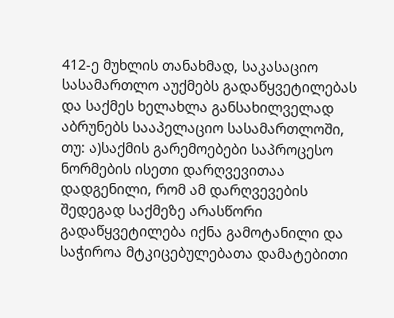412-ე მუხლის თანახმად, საკასაციო სასამართლო აუქმებს გადაწყვეტილებას და საქმეს ხელახლა განსახილველად აბრუნებს სააპელაციო სასამართლოში, თუ: ა)საქმის გარემოებები საპროცესო ნორმების ისეთი დარღვევითაა დადგენილი, რომ ამ დარღვევების შედეგად საქმეზე არასწორი გადაწყვეტილება იქნა გამოტანილი და საჭიროა მტკიცებულებათა დამატებითი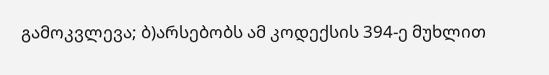გამოკვლევა; ბ)არსებობს ამ კოდექსის 394-ე მუხლით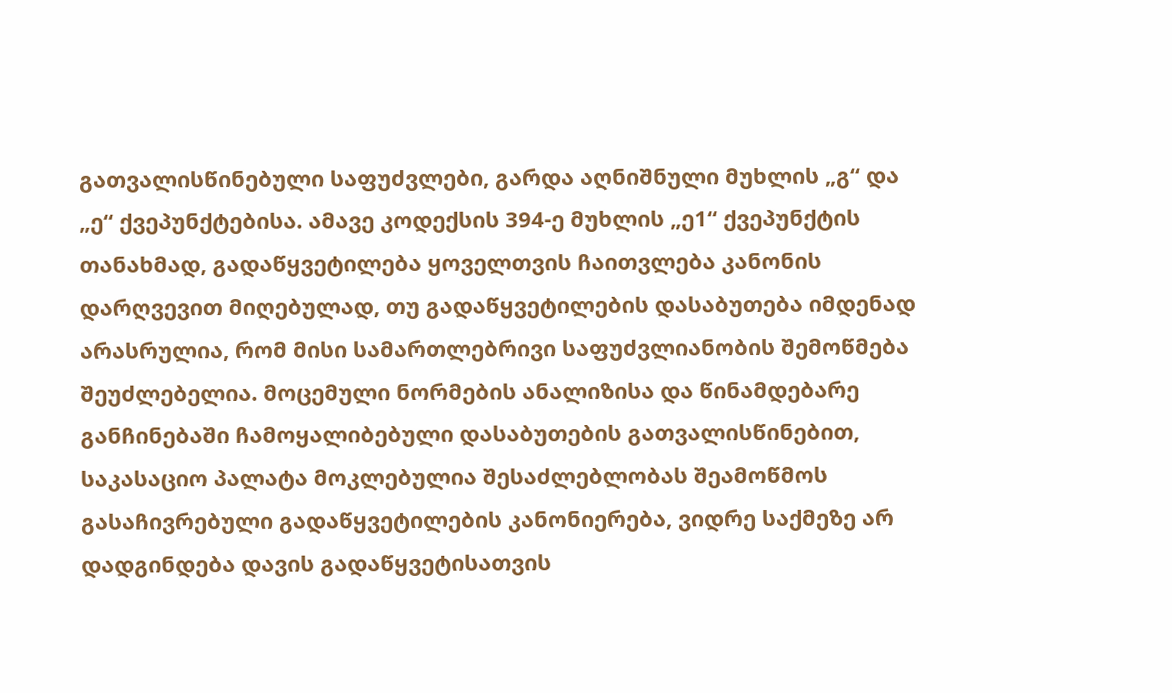გათვალისწინებული საფუძვლები, გარდა აღნიშნული მუხლის „გ“ და „ე“ ქვეპუნქტებისა. ამავე კოდექსის 394-ე მუხლის „ე1“ ქვეპუნქტის თანახმად, გადაწყვეტილება ყოველთვის ჩაითვლება კანონის დარღვევით მიღებულად, თუ გადაწყვეტილების დასაბუთება იმდენად არასრულია, რომ მისი სამართლებრივი საფუძვლიანობის შემოწმება შეუძლებელია. მოცემული ნორმების ანალიზისა და წინამდებარე განჩინებაში ჩამოყალიბებული დასაბუთების გათვალისწინებით, საკასაციო პალატა მოკლებულია შესაძლებლობას შეამოწმოს გასაჩივრებული გადაწყვეტილების კანონიერება, ვიდრე საქმეზე არ დადგინდება დავის გადაწყვეტისათვის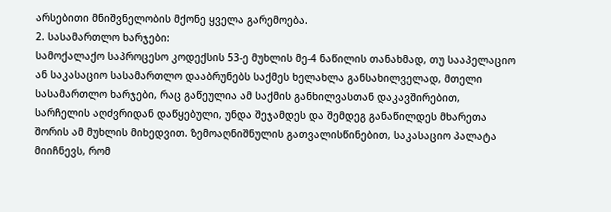არსებითი მნიშვნელობის მქონე ყველა გარემოება.
2. სასამართლო ხარჯები:
სამოქალაქო საპროცესო კოდექსის 53-ე მუხლის მე-4 ნაწილის თანახმად, თუ სააპელაციო ან საკასაციო სასამართლო დააბრუნებს საქმეს ხელახლა განსახილველად, მთელი სასამართლო ხარჯები, რაც გაწეულია ამ საქმის განხილვასთან დაკავშირებით, სარჩელის აღძვრიდან დაწყებული, უნდა შეჯამდეს და შემდეგ განაწილდეს მხარეთა შორის ამ მუხლის მიხედვით. ზემოაღნიშნულის გათვალისწინებით, საკასაციო პალატა მიიჩნევს, რომ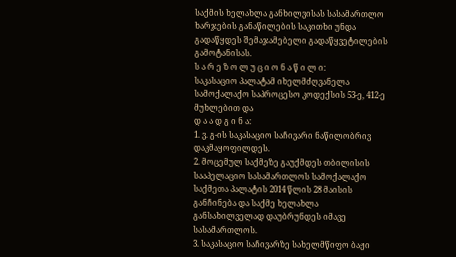საქმის ხელახლა განხილვისას სასამართლო ხარჯების განაწილების საკითხი უნდა გადაწყდეს შემაჯამებელი გადაწყვეტილების გამოტანისას.
ს ა რ ე ზ ო ლ უ ც ი ო ნ ა წ ი ლ ი:
საკასაციო პალატამ იხელმძღვანელა სამოქალაქო საპროცესო კოდექსის 53-ე, 412-ე მუხლებით და
დ ა ა დ გ ი ნ ა:
1. ვ. გ-ის საკასაციო საჩივარი ნაწილობრივ დაკმაყოფილდეს.
2. მოცემულ საქმეზე გაუქმდეს თბილისის სააპელაციო სასამართლოს სამოქალაქო საქმეთა პალატის 2014 წლის 28 მაისის განჩინება და საქმე ხელახლა განსახილველად დაუბრუნდეს იმავე სასამართლოს.
3. საკასაციო საჩივარზე სახელმწიფო ბაჟი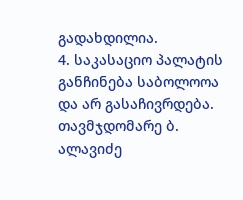გადახდილია.
4. საკასაციო პალატის განჩინება საბოლოოა და არ გასაჩივრდება.
თავმჯდომარე ბ. ალავიძე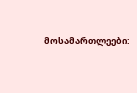მოსამართლეები: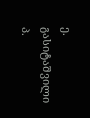ე. გასიტაშვილი
პ.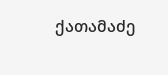ქათამაძე